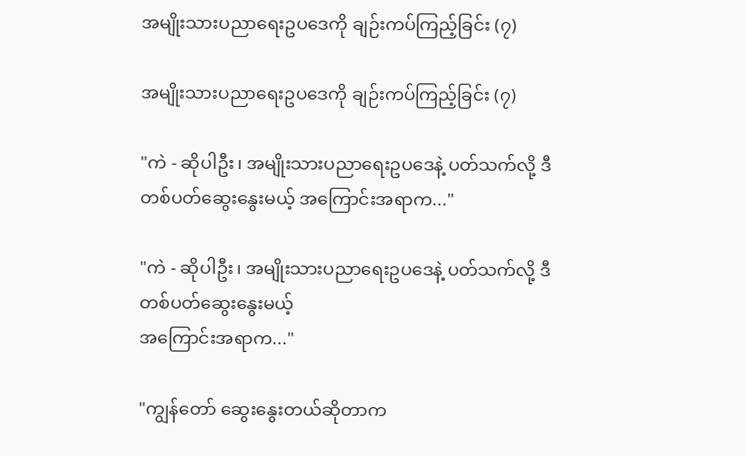အမျိုးသားပညာရေးဥပဒေကို ချဉ်းကပ်ကြည့်ခြင်း (၇)

အမျိုးသားပညာရေးဥပဒေကို ချဉ်းကပ်ကြည့်ခြင်း (၇)

"ကဲ - ဆိုပါဦး၊ အမျိုးသားပညာရေးဥပဒေနဲ့ ပတ်သက်လို့ ဒီတစ်ပတ်ဆွေးနွေးမယ့် အကြောင်းအရာက..."

"ကဲ - ဆိုပါဦး၊ အမျိုးသားပညာရေးဥပဒေနဲ့ ပတ်သက်လို့ ဒီတစ်ပတ်ဆွေးနွေးမယ့်
အကြောင်းအရာက..."

"ကျွန်တော် ဆွေးနွေးတယ်ဆိုတာက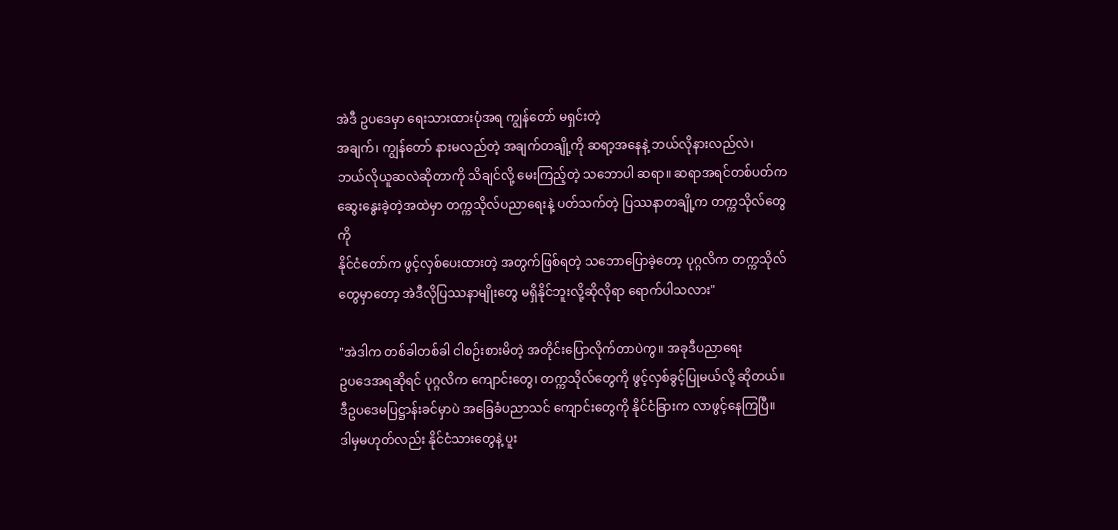အဲဒီ ဥပဒေမှာ ရေးသားထားပုံအရ ကျွန်တော် မရှင်းတဲ့
အချက်၊ ကျွန်တော် နားမလည်တဲ့ အချက်တချို့ကို ဆရာ့အနေနဲ့ ဘယ်လိုနားလည်လဲ၊
ဘယ်လိုယူဆလဲဆိုတာကို သိချင်လို့ မေးကြည့်တဲ့ သဘောပါ ဆရာ။ ဆရာအရင်တစ်ပတ်က
ဆွေးနွေးခဲ့တဲ့အထဲမှာ တက္ကသိုလ်ပညာရေးနဲ့ ပတ်သက်တဲ့ ပြဿနာတချို့က တက္ကသိုလ်တွေကို
နိုင်ငံတော်က ဖွင့်လှစ်ပေးထားတဲ့ အတွက်ဖြစ်ရတဲ့ သဘောပြောခဲ့တော့ ပုဂ္ဂလိက တက္ကသိုလ်
တွေမှာတော့ အဲဒီလိုပြဿနာမျိုးတွေ မရှိနိုင်ဘူးလို့ဆိုလိုရာ ရောက်ပါသလား"

"အဲဒါက တစ်ခါတစ်ခါ ငါစဉ်းစားမိတဲ့ အတိုင်းပြောလိုက်တာပဲကွ။ အခုဒီပညာရေး
ဥပဒေအရဆိုရင် ပုဂ္ဂလိက ကျောင်းတွေ၊ တက္ကသိုလ်တွေကို ဖွင့်လှစ်ခွင့်ပြုမယ်လို့ ဆိုတယ်။
ဒီဥပဒေမပြဋ္ဌာန်းခင်မှာပဲ အခြေခံပညာသင် ကျောင်းတွေကို နိုင်ငံခြားက လာဖွင့်နေကြပြီ။
ဒါမှမဟုတ်လည်း နိုင်ငံသားတွေနဲ့ ပူး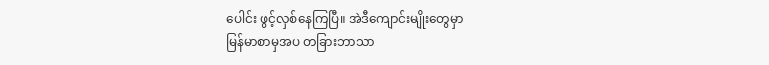ပေါင်း ဖွင့်လှစ်နေကြပြီ။ အဲဒီကျောင်းမျိုးတွေမှာ
မြန်မာစာမှအပ တခြားဘာသာ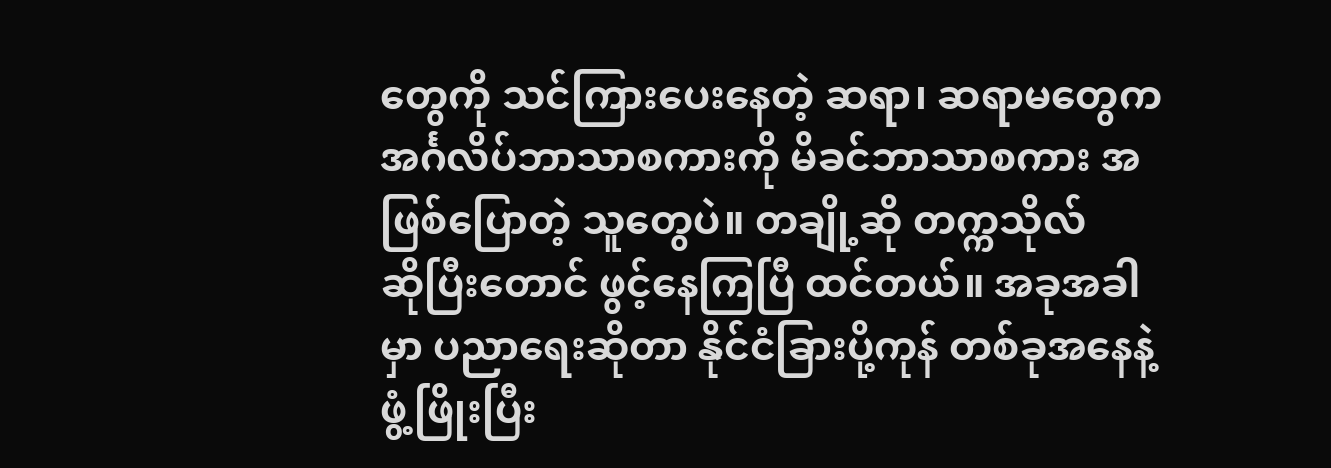တွေကို သင်ကြားပေးနေတဲ့ ဆရာ၊ ဆရာမတွေက
အင်္ဂလိပ်ဘာသာစကားကို မိခင်ဘာသာစကား အဖြစ်ပြောတဲ့ သူတွေပဲ။ တချို့ဆို တက္ကသိုလ်
ဆိုပြီးတောင် ဖွင့်နေကြပြီ ထင်တယ်။ အခုအခါမှာ ပညာရေးဆိုတာ နိုင်ငံခြားပို့ကုန် တစ်ခုအနေနဲ့
ဖွံ့ဖြိုးပြီး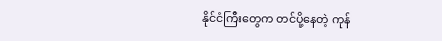နိုင်ငံကြီးတွေက တင်ပို့နေတဲ့ ကုန်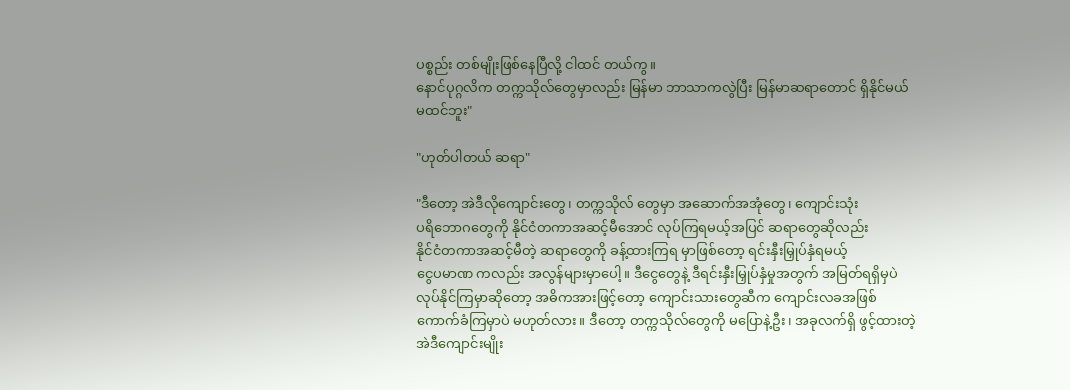ပစ္စည်း တစ်မျိုးဖြစ်နေပြီလို့ ငါထင် တယ်ကွ။
နောင်ပုဂ္ဂလိက တက္ကသိုလ်တွေမှာလည်း မြန်မာ ဘာသာကလွဲပြီး မြန်မာဆရာတောင် ရှိနိုင်မယ်
မထင်ဘူး"

"ဟုတ်ပါတယ် ဆရာ"

"ဒီတော့ အဲဒီလိုကျောင်းတွေ၊ တက္ကသိုလ် တွေမှာ အဆောက်အအုံတွေ၊ ကျောင်းသုံး
ပရိဘောဂတွေကို နိုင်ငံတကာအဆင့်မီအောင် လုပ်ကြရမယ့်အပြင် ဆရာတွေဆိုလည်း
နိုင်ငံတကာအဆင့်မီတဲ့ ဆရာတွေကို ခန့်ထားကြရ မှာဖြစ်တော့ ရင်းနှီးမြှုပ်နှံရမယ့်
ငွေပမာဏ ကလည်း အလွန်များမှာပေါ့။ ဒီငွေတွေနဲ့ ဒီရင်းနှီးမြှုပ်နှံမှုအတွက် အမြတ်ရရှိမှပဲ
လုပ်နိုင်ကြမှာဆိုတော့ အဓိကအားဖြင့်တော့ ကျောင်းသားတွေဆီက ကျောင်းလခအဖြစ်
ကောက်ခံကြမှာပဲ မဟုတ်လား။ ဒီတော့ တက္ကသိုလ်တွေကို မပြောနဲ့ဦး၊ အခုလက်ရှိ ဖွင့်ထားတဲ့
အဲဒီကျောင်းမျိုး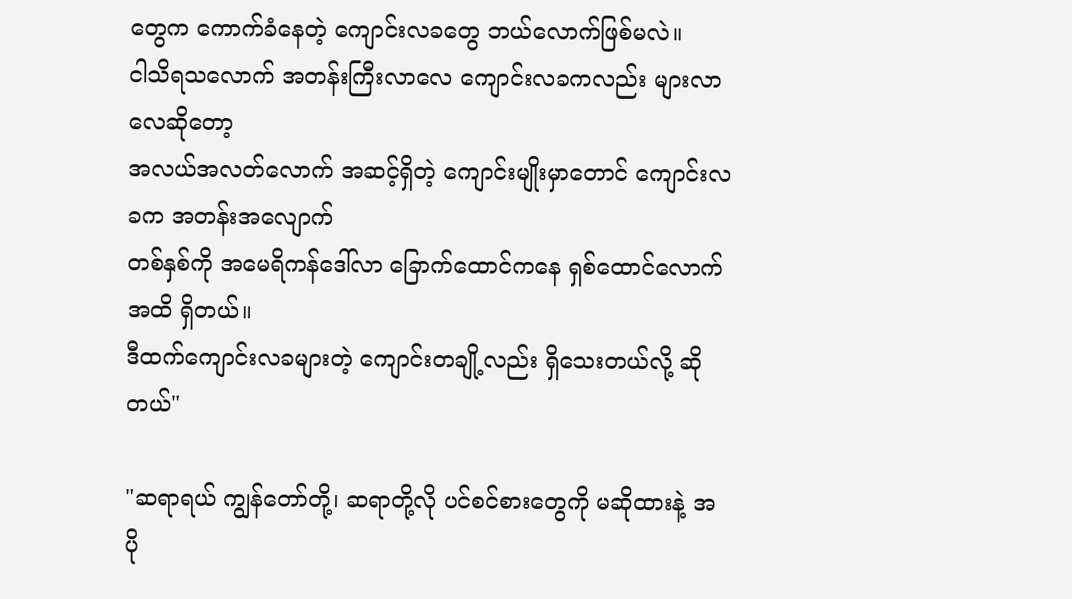တွေက ကောက်ခံနေတဲ့ ကျောင်းလခတွေ ဘယ်လောက်ဖြစ်မလဲ။
ငါသိရသလောက် အတန်းကြီးလာလေ ကျောင်းလခကလည်း များလာလေဆိုတော့
အလယ်အလတ်လောက် အဆင့်ရှိတဲ့ ကျောင်းမျိုးမှာတောင် ကျောင်းလခက အတန်းအလျောက်
တစ်နှစ်ကို အမေရိကန်ဒေါ်လာ ခြောက်ထောင်ကနေ ရှစ်ထောင်လောက် အထိ ရှိတယ်။
ဒီထက်ကျောင်းလခများတဲ့ ကျောင်းတချို့လည်း ရှိသေးတယ်လို့ ဆိုတယ်"

"ဆရာရယ် ကျွန်တော်တို့၊ ဆရာတို့လို ပင်စင်စားတွေကို မဆိုထားနဲ့ အပို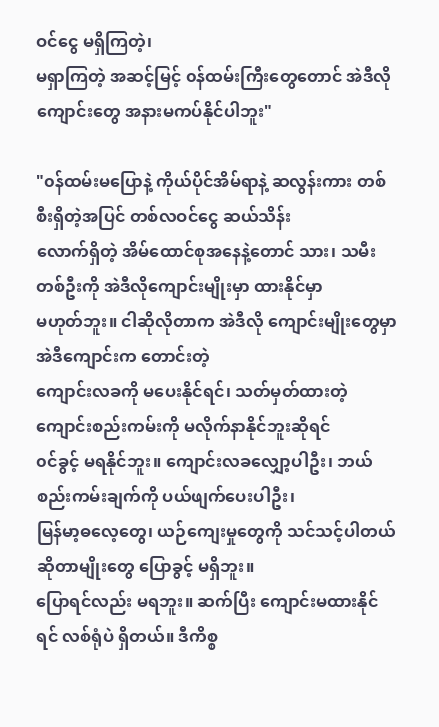ဝင်ငွေ မရှိကြတဲ့၊
မရှာကြတဲ့ အဆင့်မြင့် ၀န်ထမ်းကြီးတွေတောင် အဲဒီလိုကျောင်းတွေ အနားမကပ်နိုင်ပါဘူး"

"၀န်ထမ်းမပြောနဲ့ ကိုယ်ပိုင်အိမ်ရာနဲ့ ဆလွန်းကား တစ်စီးရှိတဲ့အပြင် တစ်လဝင်ငွေ ဆယ်သိန်း
လောက်ရှိတဲ့ အိမ်ထောင်စုအနေနဲ့တောင် သား၊ သမီးတစ်ဦးကို အဲဒီလိုကျောင်းမျိုးမှာ ထားနိုင်မှာ
မဟုတ်ဘူး။ ငါဆိုလိုတာက အဲဒီလို ကျောင်းမျိုးတွေမှာ အဲဒီကျောင်းက တောင်းတဲ့
ကျောင်းလခကို မပေးနိုင်ရင်၊ သတ်မှတ်ထားတဲ့ ကျောင်းစည်းကမ်းကို မလိုက်နာနိုင်ဘူးဆိုရင်
၀င်ခွင့် မရနိုင်ဘူး။ ကျောင်းလခလျှော့ပါဦး၊ ဘယ်စည်းကမ်းချက်ကို ပယ်ဖျက်ပေးပါဦး၊
မြန်မာ့ဓလေ့တွေ၊ ယဉ်ကျေးမှုတွေကို သင်သင့်ပါတယ်ဆိုတာမျိုးတွေ ပြောခွင့် မရှိဘူး။
ပြောရင်လည်း မရဘူး။ ဆက်ပြီး ကျောင်းမထားနိုင်ရင် လစ်ရုံပဲ ရှိတယ်။ ဒီကိစ္စ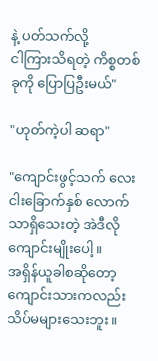နဲ့ ပတ်သက်လို့
ငါကြားသိရတဲ့ ကိစ္စတစ်ခုကို ပြောပြဦးမယ်"

"ဟုတ်ကဲ့ပါ ဆရာ"

"ကျောင်းဖွင့်သက် လေးငါးခြောက်နှစ် လောက်သာရှိသေးတဲ့ အဲဒီလိုကျောင်းမျိုးပေါ့။
အရှိန်ယူခါစဆိုတော့ ကျောင်းသားကလည်း သိပ်မများသေးဘူး။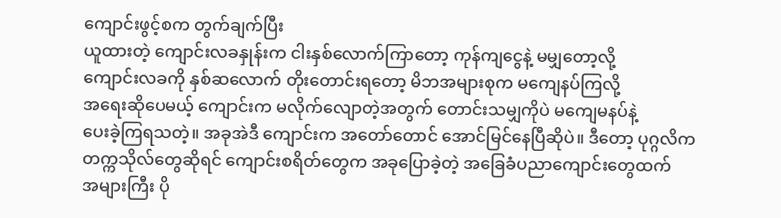ကျောင်းဖွင့်စက တွက်ချက်ပြီး
ယူထားတဲ့ ကျောင်းလခနှုန်းက ငါးနှစ်လောက်ကြာတော့ ကုန်ကျငွေနဲ့ မမျှတော့လို့
ကျောင်းလခကို နှစ်ဆလောက် တိုးတောင်းရတော့ မိဘအများစုက မကျေနပ်ကြလို့
အရေးဆိုပေမယ့် ကျောင်းက မလိုက်လျောတဲ့အတွက် တောင်းသမျှကိုပဲ မကျေမနပ်နဲ့
ပေးခဲ့ကြရသတဲ့။ အခုအဲဒီ ကျောင်းက အတော်တောင် အောင်မြင်နေပြီဆိုပဲ။ ဒီတော့ ပုဂ္ဂလိက
တက္ကသိုလ်တွေဆိုရင် ကျောင်းစရိတ်တွေက အခုပြောခဲ့တဲ့ အခြေခံပညာကျောင်းတွေထက်
အများကြီး ပို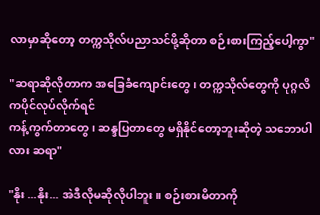လာမှာဆိုတော့ တက္ကသိုလ်ပညာသင်ဖို့ဆိုတာ စဉ်းစားကြည့်ပေါ့ကွာ"

"ဆရာဆိုလိုတာက အခြေခံကျောင်းတွေ၊ တက္ကသိုလ်တွေကို ပုဂ္ဂလိကပိုင်လုပ်လိုက်ရင်
ကန့်ကွက်တာတွေ၊ ဆန္ဒပြတာတွေ မရှိနိုင်တော့ဘူးဆိုတဲ့ သဘောပါလား ဆရာ"

"နိုး ...နိုး... အဲဒီလိုမဆိုလိုပါဘူး။ စဉ်းစားမိတာကို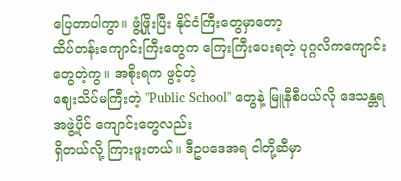ပြေတာပါကွာ။ ဖွံ့ဖြိုးပြီး နိုင်ငံကြီးတွေမှာတော့
ထိပ်တန်းကျောင်းကြီးတွေက ကြေးကြီးပေးရတဲ့ ပုဂ္ဂလိကကျောင်းတွေတဲ့ကွ။ အစိုးရက ဖွင့်တဲ့
ဈေးသိပ်မကြီးတဲ့ "Public School" တွေနဲ့ မြူနီစီပယ်လို ဒေသန္တရအဖွဲ့ပိုင် ကျောင်းတွေလည်း
ရှိတယ်လို့ ကြားဖူးတယ်။ ဒီဥပဒေအရ ငါတို့ဆီမှာ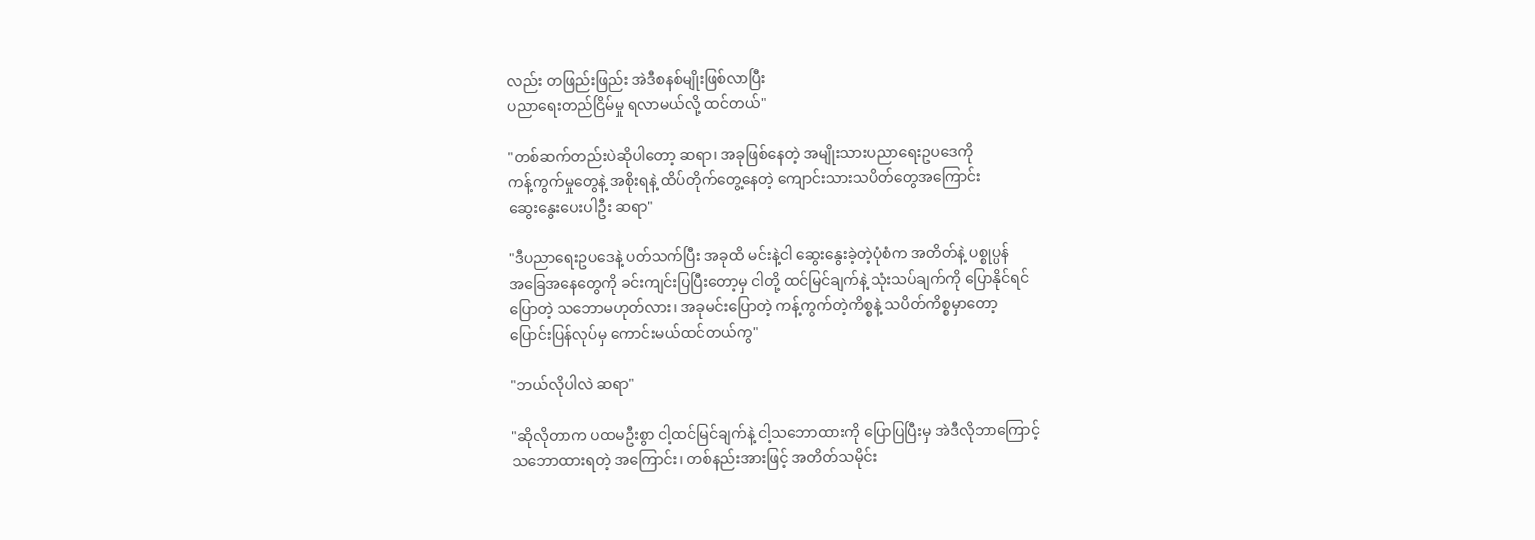လည်း တဖြည်းဖြည်း အဲဒီစနစ်မျိုးဖြစ်လာပြီး
ပညာရေးတည်ငြိမ်မှု ရလာမယ်လို့ ထင်တယ်"

"တစ်ဆက်တည်းပဲဆိုပါတော့ ဆရာ၊ အခုဖြစ်နေတဲ့ အမျိုးသားပညာရေးဥပဒေကို
ကန့်ကွက်မှုတွေနဲ့ အစိုးရနဲ့ ထိပ်တိုက်တွေ့နေတဲ့ ကျောင်းသားသပိတ်တွေအကြောင်း
ဆွေးနွေးပေးပါဦး ဆရာ"

"ဒီပညာရေးဥပဒေနဲ့ ပတ်သက်ပြီး အခုထိ မင်းနဲ့ငါ ဆွေးနွေးခဲ့တဲ့ပုံစံက အတိတ်နဲ့ ပစ္စုပ္ပန်
အခြေအနေတွေကို ခင်းကျင်းပြပြီးတော့မှ ငါတို့ ထင်မြင်ချက်နဲ့ သုံးသပ်ချက်ကို ပြောနိုင်ရင်
ပြောတဲ့ သဘောမဟုတ်လား၊ အခုမင်းပြောတဲ့ ကန့်ကွက်တဲ့ကိစ္စနဲ့ သပိတ်ကိစ္စမှာတော့
ပြောင်းပြန်လုပ်မှ ကောင်းမယ်ထင်တယ်ကွ"

"ဘယ်လိုပါလဲ ဆရာ"

"ဆိုလိုတာက ပထမဦးစွာ ငါ့ထင်မြင်ချက်နဲ့ ငါ့သဘောထားကို ပြောပြပြီးမှ အဲဒီလိုဘာကြောင့်
သဘောထားရတဲ့ အကြောင်း၊ တစ်နည်းအားဖြင့် အတိတ်သမိုင်း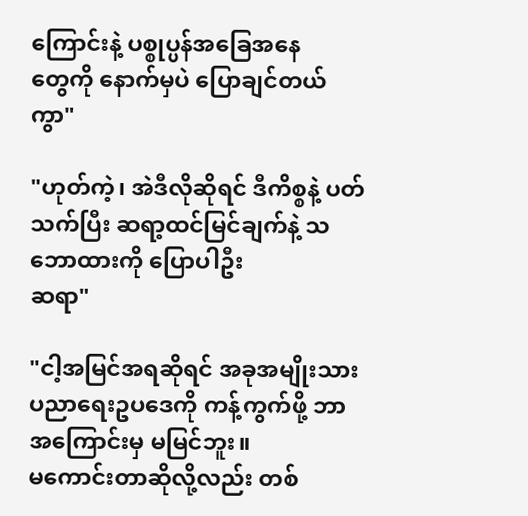ကြောင်းနဲ့ ပစ္စုပ္ပန်အခြေအနေ
တွေကို နောက်မှပဲ ပြောချင်တယ်ကွာ"

"ဟုတ်ကဲ့၊ အဲဒီလိုဆိုရင် ဒီကိစ္စနဲ့ ပတ်သက်ပြီး ဆရာ့ထင်မြင်ချက်နဲ့ သဘောထားကို ပြောပါဦး
ဆရာ"

"ငါ့အမြင်အရဆိုရင် အခုအမျိုးသားပညာရေးဥပဒေကို ကန့်ကွက်ဖို့ ဘာအကြောင်းမှ မမြင်ဘူး။
မကောင်းတာဆိုလို့လည်း တစ်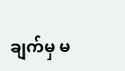ချက်မှ မ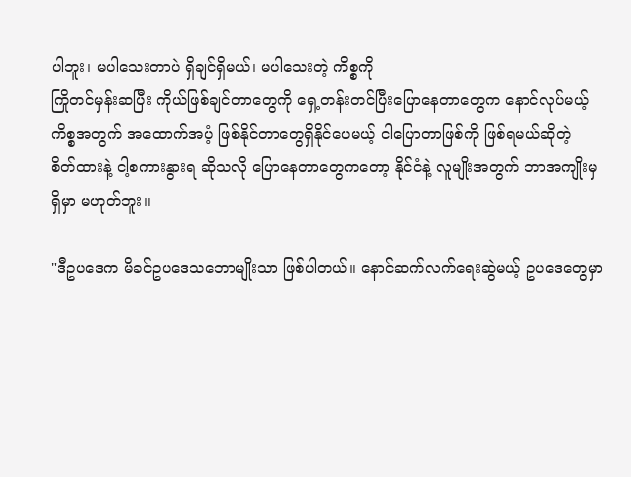ပါဘူး၊ မပါသေးတာပဲ ရှိချင်ရှိမယ်၊ မပါသေးတဲ့ ကိစ္စကို
ကြိုတင်မှန်းဆပြီး ကိုယ်ဖြစ်ချင်တာတွေကို ရှေ့တန်းတင်ပြီးပြောနေတာတွေက နောင်လုပ်မယ့်
ကိစ္စအတွက် အထောက်အပံ့ ဖြစ်နိုင်တာတွေရှိနိုင်ပေမယ့် ငါပြောတာဖြစ်ကို ဖြစ်ရမယ်ဆိုတဲ့
စိတ်ထားနဲ့ ငါ့စကားနွားရ ဆိုသလို ပြောနေတာတွေကတော့ နိုင်ငံနဲ့ လူမျိုးအတွက် ဘာအကျိုးမှ
ရှိမှာ မဟုတ်ဘူး။

"ဒီဥပဒေက မိခင်ဥပဒေသဘောမျိုးသာ ဖြစ်ပါတယ်။ နောင်ဆက်လက်ရေးဆွဲမယ့် ဥပဒေတွေမှာ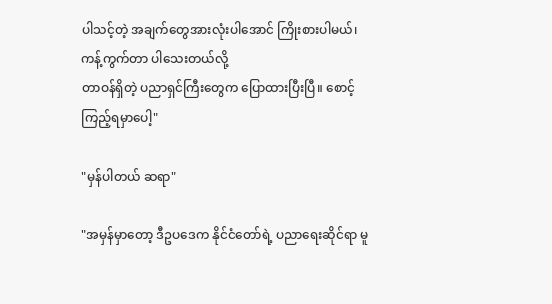ပါသင့်တဲ့ အချက်တွေအားလုံးပါအောင် ကြိုးစားပါမယ်၊ ကန့်ကွက်တာ ပါသေးတယ်လို့
တာဝန်ရှိတဲ့ ပညာရှင်ကြီးတွေက ပြောထားပြီးပြီ။ စောင့်ကြည့်ရမှာပေါ့"

"မှန်ပါတယ် ဆရာ"

"အမှန်မှာတော့ ဒီဥပဒေက နိုင်ငံတော်ရဲ့ ပညာရေးဆိုင်ရာ မူ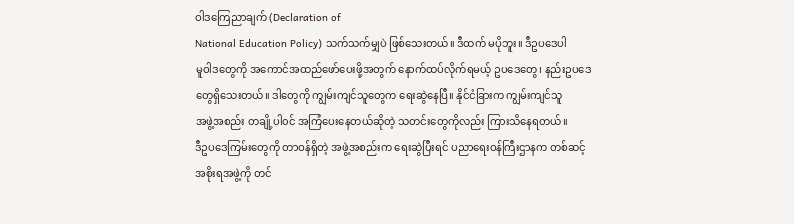ဝါဒကြေညာချက် (Declaration of
National Education Policy) သက်သက်မျှပဲ ဖြစ်သေးတယ်။ ဒီထက် မပိုဘူး။ ဒီဥပဒေပါ
မူဝါဒတွေကို အကောင်အထည်ဖော်ပေးဖို့အတွက် နောက်ထပ်လိုက်ရမယ့် ဥပဒေတွေ၊ နည်းဥပဒေ
တွေရှိသေးတယ်။ ဒါတွေကို ကျွမ်းကျင်သူတွေက ရေးဆွဲနေပြီ။ နိုင်ငံခြားက ကျွမ်းကျင်သူ
အဖွဲ့အစည်း တချို့ပါ၀င် အကြံပေးနေတယ်ဆိုတဲ့ သတင်းတွေကိုလည်း ကြားသိနေရတယ်။
ဒီဥပဒေကြမ်းတွေကို တာဝန်ရှိတဲ့ အဖွဲ့အစည်းက ရေးဆွဲပြီးရင် ပညာရေးဝန်ကြီးဌာနက တစ်ဆင့်
အစိုးရအဖွဲ့ကို တင်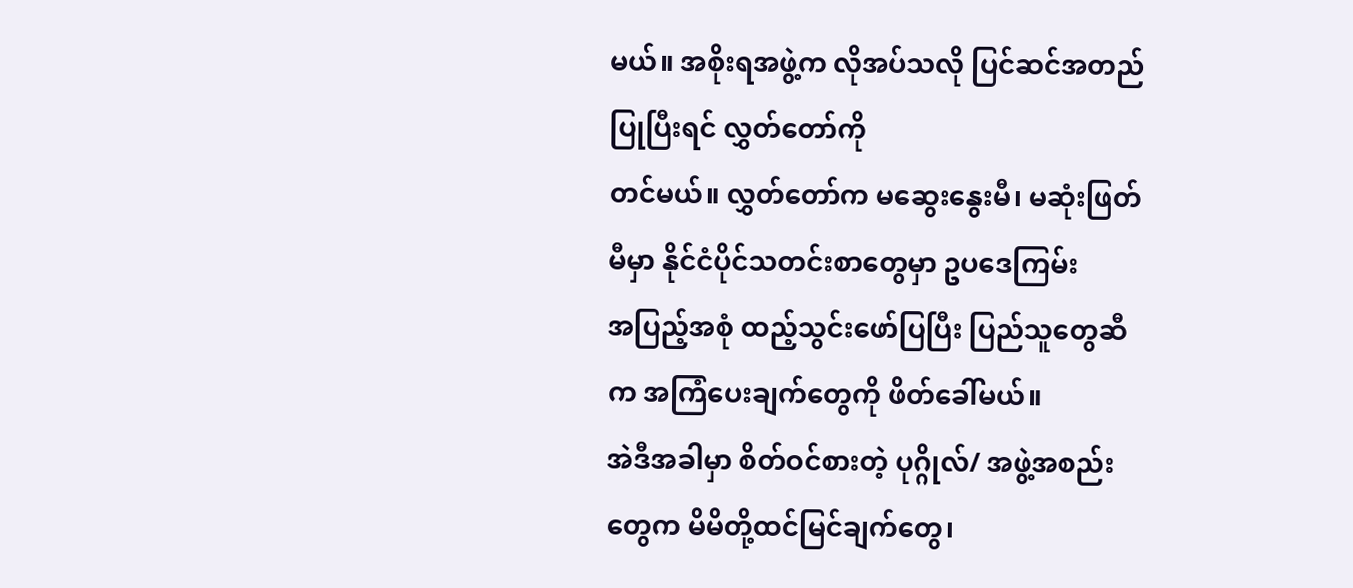မယ်။ အစိုးရအဖွဲ့က လိုအပ်သလို ပြင်ဆင်အတည်ပြုပြီးရင် လွှတ်တော်ကို
တင်မယ်။ လွှတ်တော်က မဆွေးနွေးမီ၊ မဆုံးဖြတ်မီမှာ နိုင်ငံပိုင်သတင်းစာတွေမှာ ဥပဒေကြမ်း
အပြည့်အစုံ ထည့်သွင်းဖော်ပြပြီး ပြည်သူတွေဆီက အကြံပေးချက်တွေကို ဖိတ်ခေါ်မယ်။
အဲဒီအခါမှာ စိတ်ဝင်စားတဲ့ ပုဂ္ဂိုလ်/ အဖွဲ့အစည်းတွေက မိမိတို့ထင်မြင်ချက်တွေ၊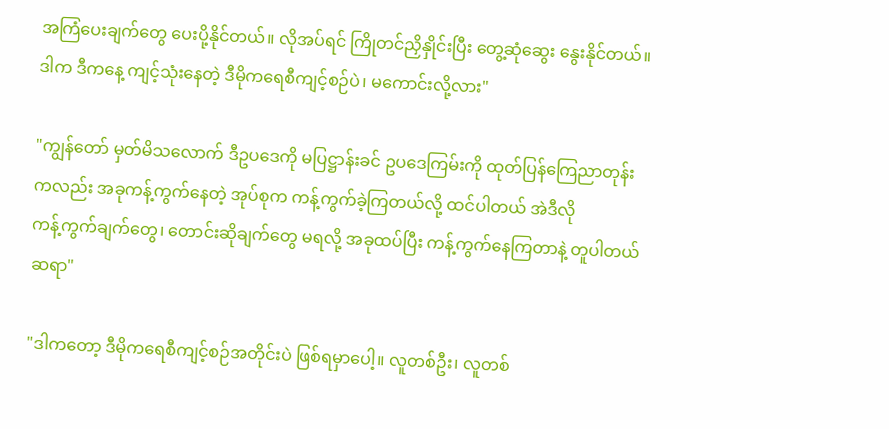အကြံပေးချက်တွေ ပေးပို့နိုင်တယ်။ လိုအပ်ရင် ကြိုတင်ညှိနှိုင်းပြီး တွေ့ဆုံဆွေး နွေးနိုင်တယ်။
ဒါက ဒီကနေ့ ကျင့်သုံးနေတဲ့ ဒီမိုကရေစီကျင့်စဉ်ပဲ၊ မကောင်းလို့လား"

"ကျွန်တော် မှတ်မိသလောက် ဒီဥပဒေကို မပြဋ္ဌာန်းခင် ဥပဒေကြမ်းကို ထုတ်ပြန်ကြေညာတုန်း
ကလည်း အခုကန့်ကွက်နေတဲ့ အုပ်စုက ကန့်ကွက်ခဲ့ကြတယ်လို့ ထင်ပါတယ် အဲဒီလို
ကန့်ကွက်ချက်တွေ၊ တောင်းဆိုချက်တွေ မရလို့ အခုထပ်ပြီး ကန့်ကွက်နေကြတာနဲ့ တူပါတယ်
ဆရာ"

"ဒါကတော့ ဒီမိုကရေစီကျင့်စဉ်အတိုင်းပဲ ဖြစ်ရမှာပေါ့။ လူတစ်ဦး၊ လူတစ်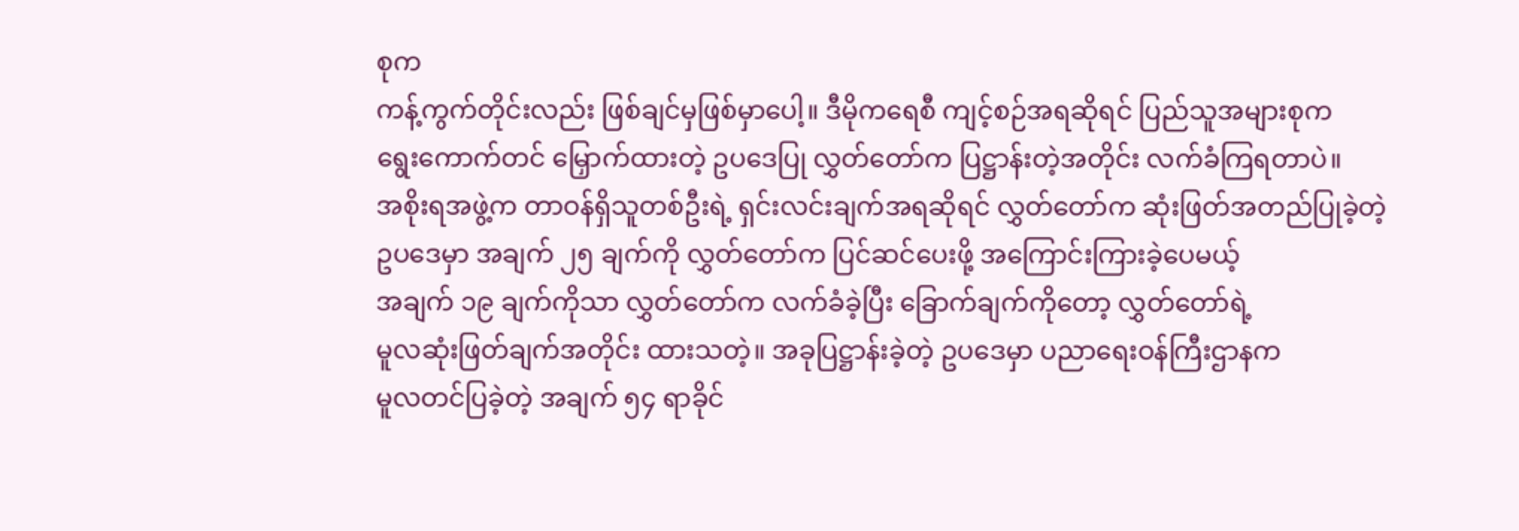စုက
ကန့်ကွက်တိုင်းလည်း ဖြစ်ချင်မှဖြစ်မှာပေါ့။ ဒီမိုကရေစီ ကျင့်စဉ်အရဆိုရင် ပြည်သူအများစုက
ရွေးကောက်တင် မြှောက်ထားတဲ့ ဥပဒေပြု လွှတ်တော်က ပြဋ္ဌာန်းတဲ့အတိုင်း လက်ခံကြရတာပဲ။
အစိုးရအဖွဲ့က တာဝန်ရှိသူတစ်ဦးရဲ့ ရှင်းလင်းချက်အရဆိုရင် လွှတ်တော်က ဆုံးဖြတ်အတည်ပြုခဲ့တဲ့
ဥပဒေမှာ အချက် ၂၅ ချက်ကို လွှတ်တော်က ပြင်ဆင်ပေးဖို့ အကြောင်းကြားခဲ့ပေမယ့်
အချက် ၁၉ ချက်ကိုသာ လွှတ်တော်က လက်ခံခဲ့ပြီး ခြောက်ချက်ကိုတော့ လွှတ်တော်ရဲ့
မူလဆုံးဖြတ်ချက်အတိုင်း ထားသတဲ့။ အခုပြဋ္ဌာန်းခဲ့တဲ့ ဥပဒေမှာ ပညာရေးဝန်ကြီးဌာနက
မူလတင်ပြခဲ့တဲ့ အချက် ၅၄ ရာခိုင်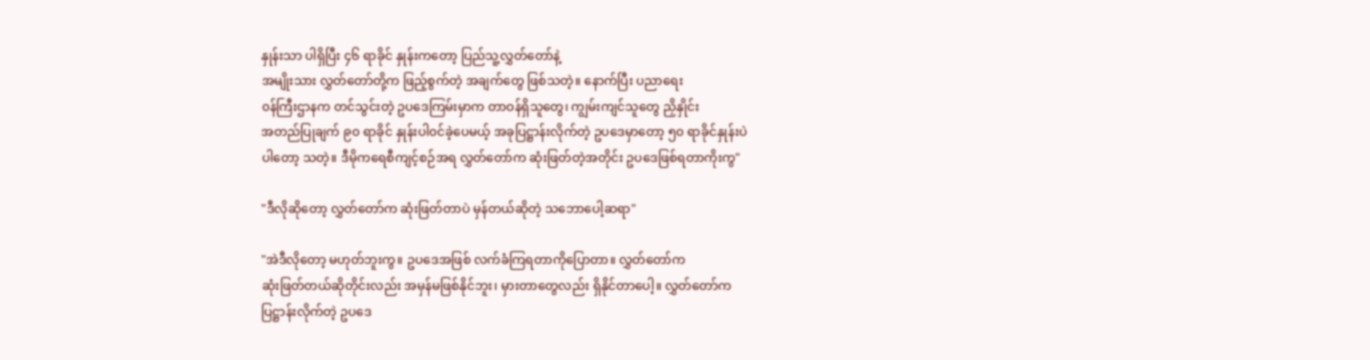နှုန်းသာ ပါရှိပြီး ၄၆ ရာခိုင် နှုန်းကတော့ ပြည်သူ့လွှတ်တော်နဲ့
အမျိုးသား လွှတ်တော်တို့က ဖြည့်စွက်တဲ့ အချက်တွေ ဖြစ်သတဲ့။ နောက်ပြီး ပညာရေး
၀န်ကြီးဌာနက တင်သွင်းတဲ့ ဥပဒေကြမ်းမှာက တာဝန်ရှိသူတွေ၊ ကျွမ်းကျင်သူတွေ ညှိနှိုင်း
အတည်ပြုချက် ၉၀ ရာခိုင် နှုန်းပါ၀င်ခဲ့ပေမယ့် အခုပြဋ္ဌာန်းလိုက်တဲ့ ဥပဒေမှာတော့ ၅၀ ရာခိုင်နှုန်းပဲ
ပါတော့ သတဲ့။ ဒီမိုကရေစီကျင့်စဉ်အရ လွှတ်တော်က ဆုံးဖြတ်တဲ့အတိုင်း ဥပဒေဖြစ်ရတာကိုးကွ"

"ဒီလိုဆိုတော့ လွှတ်တော်က ဆုံးဖြတ်တာပဲ မှန်တယ်ဆိုတဲ့ သဘောပေါ့ဆရာ"

"အဲဒီလိုတော့ မဟုတ်ဘူးကွ။ ဥပဒေအဖြစ် လက်ခံကြရတာကိုပြောတာ။ လွှတ်တော်က
ဆုံးဖြတ်တယ်ဆိုတိုင်းလည်း အမှန်မဖြစ်နိုင်ဘူး၊ မှားတာတွေလည်း ရှိနိုင်တာပေါ့။ လွှတ်တော်က
ပြဋ္ဌာန်းလိုက်တဲ့ ဥပဒေ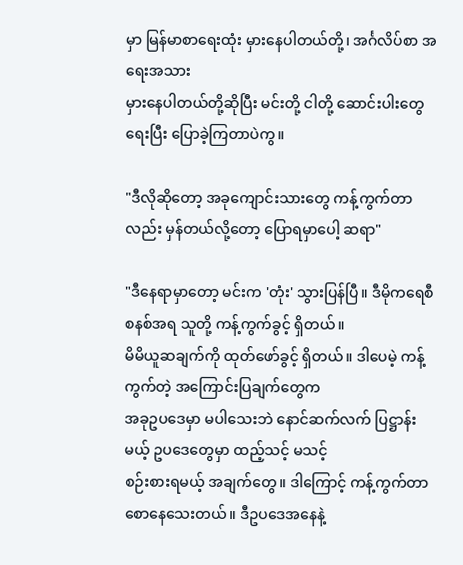မှာ မြန်မာစာရေးထုံး မှားနေပါတယ်တို့၊ အင်္ဂလိပ်စာ အရေးအသား
မှားနေပါတယ်တို့ဆိုပြီး မင်းတို့ ငါတို့ ဆောင်းပါးတွေ ရေးပြီး ပြောခဲ့ကြတာပဲကွ။

"ဒီလိုဆိုတော့ အခုကျောင်းသားတွေ ကန့်ကွက်တာလည်း မှန်တယ်လို့တော့ ပြောရမှာပေါ့ ဆရာ"

"ဒီနေရာမှာတော့ မင်းက 'တုံး' သွားပြန်ပြီ။ ဒီမိုကရေစီစနစ်အရ သူတို့ ကန့်ကွက်ခွင့် ရှိတယ်။
မိမိယူဆချက်ကို ထုတ်ဖော်ခွင့် ရှိတယ်။ ဒါပေမဲ့ ကန့်ကွက်တဲ့ အကြောင်းပြချက်တွေက
အခုဥပဒေမှာ မပါသေးဘဲ နောင်ဆက်လက် ပြဋ္ဌာန်းမယ့် ဥပဒေတွေမှာ ထည့်သင့် မသင့်
စဉ်းစားရမယ့် အချက်တွေ။ ဒါကြောင့် ကန့်ကွက်တာ စောနေသေးတယ်။ ဒီဥပဒေအနေနဲ့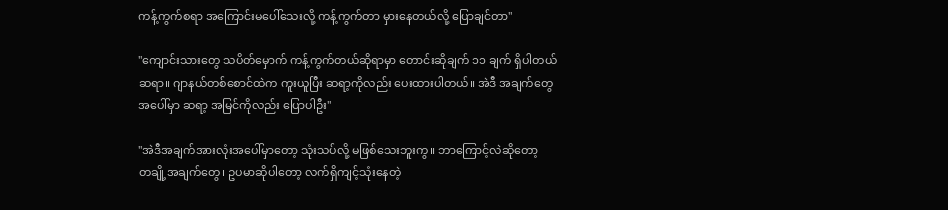ကန့်ကွက်စရာ အကြောင်းမပေါ်သေးလို့ ကန့်ကွက်တာ မှားနေတယ်လို့ ပြောချင်တာ"

"ကျောင်းသားတွေ သပိတ်မှောက် ကန့်ကွက်တယ်ဆိုရာမှာ တောင်းဆိုချက် ၁၁ ချက် ရှိပါတယ်
ဆရာ။ ဂျာနယ်တစ်စောင်ထဲက ကူးယူပြီး ဆရာ့ကိုလည်း ပေးထားပါတယ်။ အဲဒီ အချက်တွေ
အပေါ်မှာ ဆရာ့ အမြင်ကိုလည်း ပြောပါဦး"

"အဲဒီအချက်အားလုံးအပေါ်မှာတော့ သုံးသပ်လို့ မဖြစ်သေးဘူးကွ။ ဘာကြောင့်လဲဆိုတော့
တချို့အချက်တွေ၊ ဥပမာဆိုပါတော့ လက်ရှိကျင့်သုံးနေတဲ့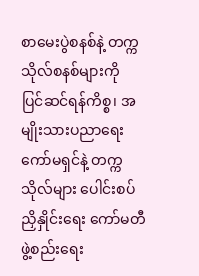စာမေးပွဲစနစ်နဲ့ တက္ကသိုလ်စနစ်များကို
ပြင်ဆင်ရန်ကိစ္စ၊ အမျိုးသားပညာရေး ကော်မရှင်နဲ့ တက္ကသိုလ်များ ပေါင်းစပ်ညှိနှိုင်းရေး ကော်မတီ
ဖွဲ့စည်းရေး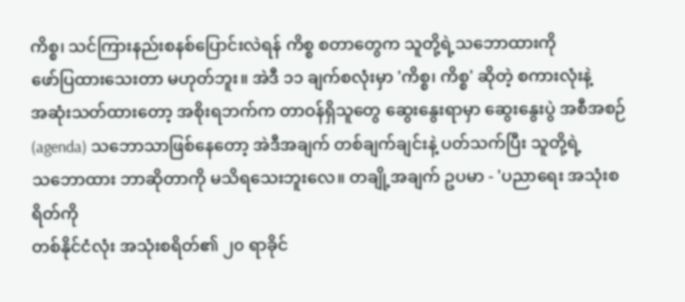ကိစ္စ၊ သင်ကြားနည်းစနစ်ပြောင်းလဲရန် ကိစ္စ စတာတွေက သူတို့ရဲ့သဘောထားကို
ဖော်ပြထားသေးတာ မဟုတ်ဘူး။ အဲဒီ ၁၁ ချက်စလုံးမှာ 'ကိစ္စ၊ ကိစ္စ' ဆိုတဲ့ စကားလုံးနဲ့
အဆုံးသတ်ထားတော့ အစိုးရဘက်က တာဝန်ရှိသူတွေ ဆွေးနွေးရာမှာ ဆွေးနွေးပွဲ အစီအစဉ်
(agenda) သဘောသာဖြစ်နေတော့ အဲဒီအချက် တစ်ချက်ချင်းနဲ့ ပတ်သက်ပြီး သူတို့ရဲ့
သဘောထား ဘာဆိုတာကို မသိရသေးဘူးလေ။ တချို့အချက် ဥပမာ - 'ပညာရေး အသုံးစရိတ်ကို
တစ်နိုင်ငံလုံး အသုံးစရိတ်၏ ၂၀ ရာခိုင်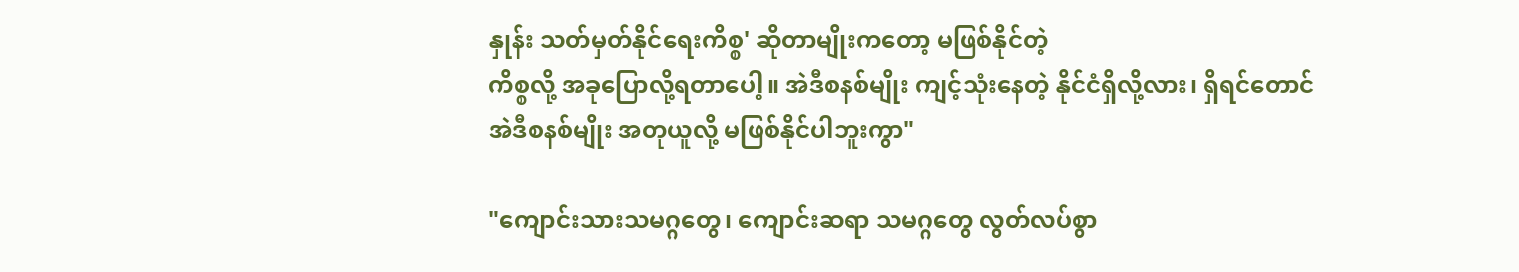နှုန်း သတ်မှတ်နိုင်ရေးကိစ္စ' ဆိုတာမျိုးကတော့ မဖြစ်နိုင်တဲ့
ကိစ္စလို့ အခုပြောလို့ရတာပေါ့။ အဲဒီစနစ်မျိုး ကျင့်သုံးနေတဲ့ နိုင်ငံရှိလို့လား၊ ရှိရင်တောင်
အဲဒီစနစ်မျိုး အတုယူလို့ မဖြစ်နိုင်ပါဘူးကွာ"

"ကျောင်းသားသမဂ္ဂတွေ၊ ကျောင်းဆရာ သမဂ္ဂတွေ လွတ်လပ်စွာ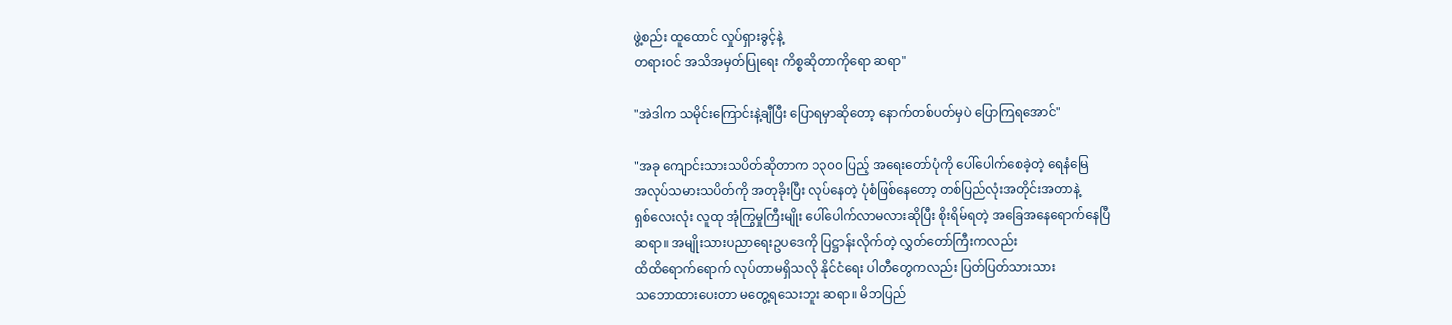ဖွဲ့စည်း ထူထောင် လှုပ်ရှားခွင့်နဲ့
တရားဝင် အသိအမှတ်ပြုရေး ကိစ္စဆိုတာကိုရော ဆရာ"

"အဲဒါက သမိုင်းကြောင်းနဲ့ချီပြီး ပြောရမှာဆိုတော့ နောက်တစ်ပတ်မှပဲ ပြောကြရအောင်"

"အခု ကျောင်းသားသပိတ်ဆိုတာက ၁၃၀၀ ပြည့် အရေးတော်ပုံကို ပေါ်ပေါက်စေခဲ့တဲ့ ရေနံမြေ
အလုပ်သမားသပိတ်ကို အတုခိုးပြီး လုပ်နေတဲ့ ပုံစံဖြစ်နေတော့ တစ်ပြည်လုံးအတိုင်းအတာနဲ့
ရှစ်လေးလုံး လူထု အုံကြွမှုကြီးမျိုး ပေါ်ပေါက်လာမလားဆိုပြီး စိုးရိမ်ရတဲ့ အခြေအနေရောက်နေပြီ
ဆရာ။ အမျိုးသားပညာရေးဥပဒေကို ပြဋ္ဌာန်းလိုက်တဲ့ လွှတ်တော်ကြီးကလည်း
ထိထိရောက်ရောက် လုပ်တာမရှိသလို နိုင်ငံရေး ပါတီတွေကလည်း ပြတ်ပြတ်သားသား
သဘောထားပေးတာ မတွေ့ရသေးဘူး ဆရာ။ မိဘပြည်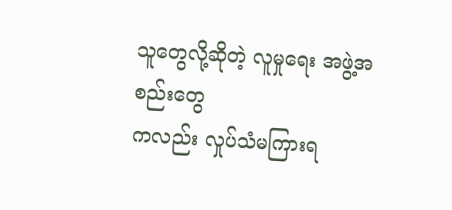သူတွေလို့ဆိုတဲ့ လူမှုရေး အဖွဲ့အစည်းတွေ
ကလည်း လှုပ်သံမကြားရ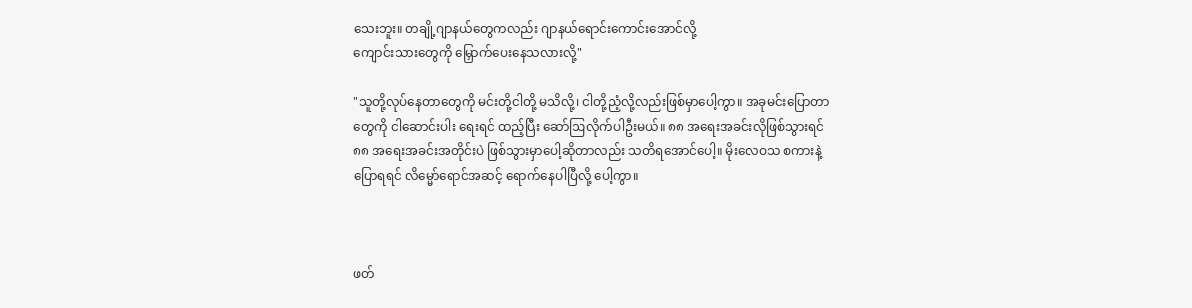သေးဘူး။ တချို့ဂျာနယ်တွေကလည်း ဂျာနယ်ရောင်းကောင်းအောင်လို့
ကျောင်းသားတွေကို မြှောက်ပေးနေသလားလို့"

"သူတို့လုပ်နေတာတွေကို မင်းတို့ငါတို့ မသိလို့၊ ငါတို့ညံ့လို့လည်းဖြစ်မှာပေါ့ကွာ။ အခုမင်းပြောတာ
တွေကို ငါဆောင်းပါး ရေးရင် ထည့်ပြီး ဆော်ဩလိုက်ပါဦးမယ်။ ၈၈ အရေးအခင်းလိုဖြစ်သွားရင်
၈၈ အရေးအခင်းအတိုင်းပဲ ဖြစ်သွားမှာပေါ့ဆိုတာလည်း သတိရအောင်ပေါ့။ မိုးလေဝသ စကားနဲ့
ပြောရရင် လိမ္မော်ရောင်အဆင့် ရောက်နေပါပြီလို့ ပေါ့ကွာ။



ဖတ်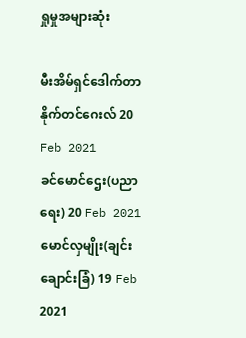ရှုမှုအများဆုံး

မီးအိမ်ရှင်ဒေါက်တာနိုက်တင်ဂေးလ် 20 Feb 2021
ခင်မောင်ဌေး(ပညာရေး) 20 Feb 2021
မောင်လှမျိုး(ချင်းချောင်းခြံ) 19 Feb 2021